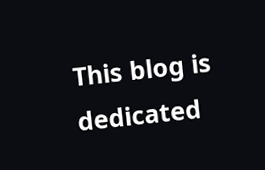This blog is dedicated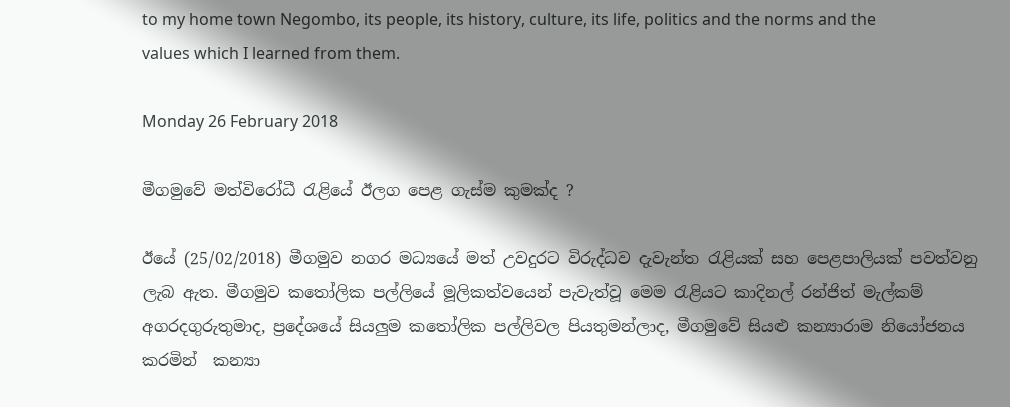to my home town Negombo, its people, its history, culture, its life, politics and the norms and the values which I learned from them.

Monday 26 February 2018

මීගමුවේ මත්විරෝධී රැළියේ ඊලග පෙළ ගැස්ම කුමක්ද ?

ඊයේ (25/02/2018) මීගමුව නගර මධ්‍යයේ මත් උවදුරට විරුද්ධව දැවැන්ත රැළියක් සහ පෙළපාලියක් පවත්වනු ලැබ ඇත. මීගමුව කතෝලික පල්ලියේ මූලිකත්වයෙන් පැවැත්වූ මෙම රැළියට කාදිනල් රන්ජිත් මැල්කම් අගරදගුරුතුමාද, ප්‍රදේශයේ සියලුම කතෝලික පල්ලිවල පියතුමන්ලාද, මීගමුවේ සියළු කන්‍යාරාම නියෝජනය කරමින්  කන්‍යා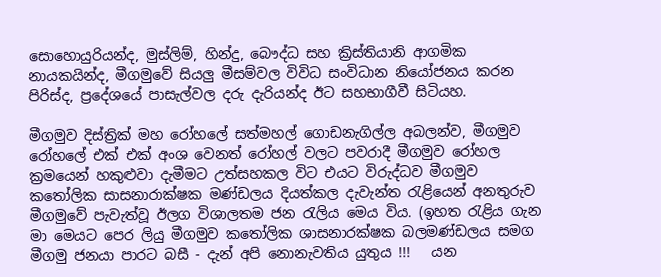සොහොයුරියන්ද, මුස්ලිම්, හින්දු, බෞද්ධ සහ ක්‍රිස්තියානි ආගමික නායකයින්ද, මීගමුවේ සියලු මීසම්වල විවිධ සංවිධාන නියෝජනය කරන පිරිස්ද, ප්‍රදේශයේ පාසැල්වල දරු දැරියන්ද ඊට සහභාගීවී සිටියහ.

මීගමුව දිස්ත්‍රික් මහ රෝහලේ සත්මහල් ගොඩනැගිල්ල අබලන්ව, මීගමුව රෝහලේ එක් එක් අංශ වෙනත් රෝහල් වලට පවරාදී මීගමුව රෝහල ක්‍රමයෙන් හකුළුවා දැමීමට උත්සහකල විට එයට විරුද්ධව මීගමුව කතෝලික සාසනාරාක්ෂක මණ්ඩලය දියත්කල දැවැන්ත රැළියෙන් අනතුරුව මීගමුවේ පැවැත්වූ ඊලග විශාලතම ජන රැලිය මෙය විය. (ඉහත රැළිය ගැන මා මෙයට පෙර ලියු මීගමුව කතෝලික ශාසනාරක්ෂක බලමණ්ඩලය සමග මීගමු ජනයා පාරට බසී - දැන් අපි නොනැවතිය යුතුය !!!   යන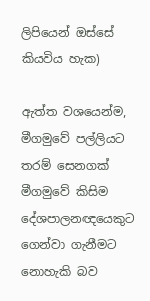ලිපියෙන් ඔස්සේ කියවිය හැක)

ඇත්ත වශයෙන්ම, මීගමුවේ පල්ලියට තරම් සෙනගක් මීගමුවේ කිසිම දේශපාලනඥයෙකුට ගෙන්වා ගැනීමට නොහැකි බව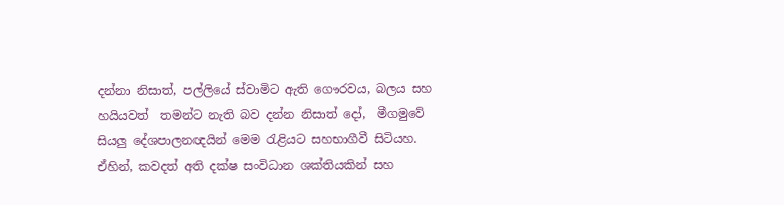දන්නා නිසාත්, පල්ලියේ ස්වාමිට ඇති ගෞරවය, බලය සහ හයියවත්  තමන්ට නැති බව දන්න නිසාත් දෝ,  මීගමුවේ සියලු දේශපාලනඥයින් මෙම රැළියට සහභාගීවී සිටියහ. ඒහින්, කවදත් අති දක්ෂ සංවිධාන ශක්තියකින් සහ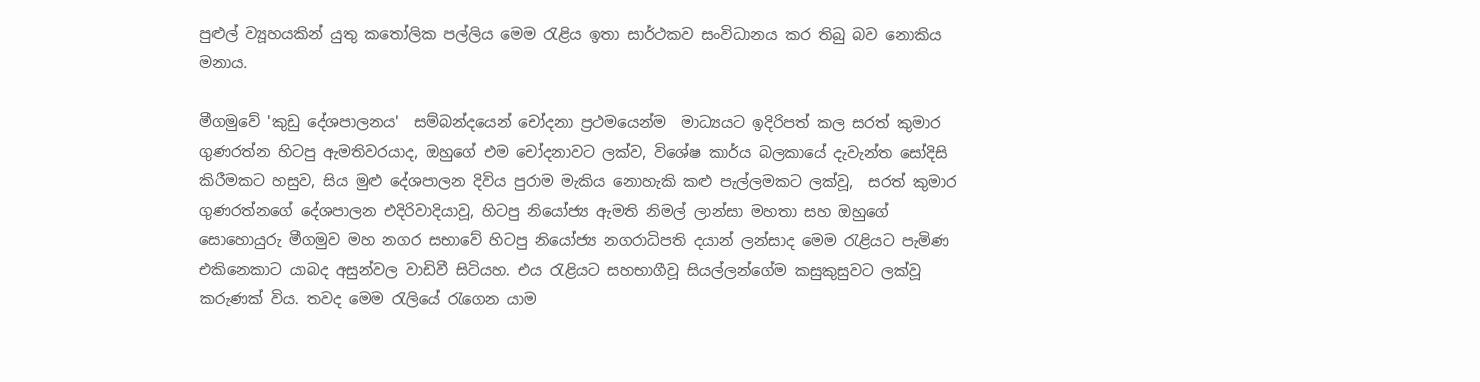පුළුල් ව්‍යූහයකින් යුතු කතෝලික පල්ලිය මෙම රැළිය ඉතා සාර්ථකව සංවිධානය කර තිබු බව නොකිය මනාය.

මීගමුවේ 'කුඩු දේශපාලනය'  සම්බන්දයෙන් චෝදනා ප්‍රථමයෙන්ම  මාධ්‍යයට ඉදිරිපත් කල සරත් කුමාර ගුණරත්න හිටපු ඇමතිවරයාද, ඔහුගේ එම චෝදනාවට ලක්ව, විශේෂ කාර්ය බලකායේ දැවැන්ත සෝදිසි කිරීමකට හසුව, සිය මුළු දේශපාලන දිවිය පුරාම මැකිය නොහැකි කළු පැල්ලමකට ලක්වූ,  සරත් කුමාර ගුණරත්නගේ දේශපාලන එදිරිවාදියාවූ, හිටපු නියෝජ්‍ය ඇමති නිමල් ලාන්සා මහතා සහ ඔහුගේ සොහොයුරු මීගමුව මහ නගර සභාවේ හිටපු නියෝජ්‍ය නගරාධිපති දයාන් ලන්සාද මෙම රැළියට පැමිණ එකිනෙකාට යාබද අසුන්වල වාඩිවී සිටියහ. එය රැළියට සහභාගීවූ සියල්ලන්ගේම කසුකුසුවට ලක්වූ කරුණක් විය. තවද මෙම රැලියේ රැගෙන යාම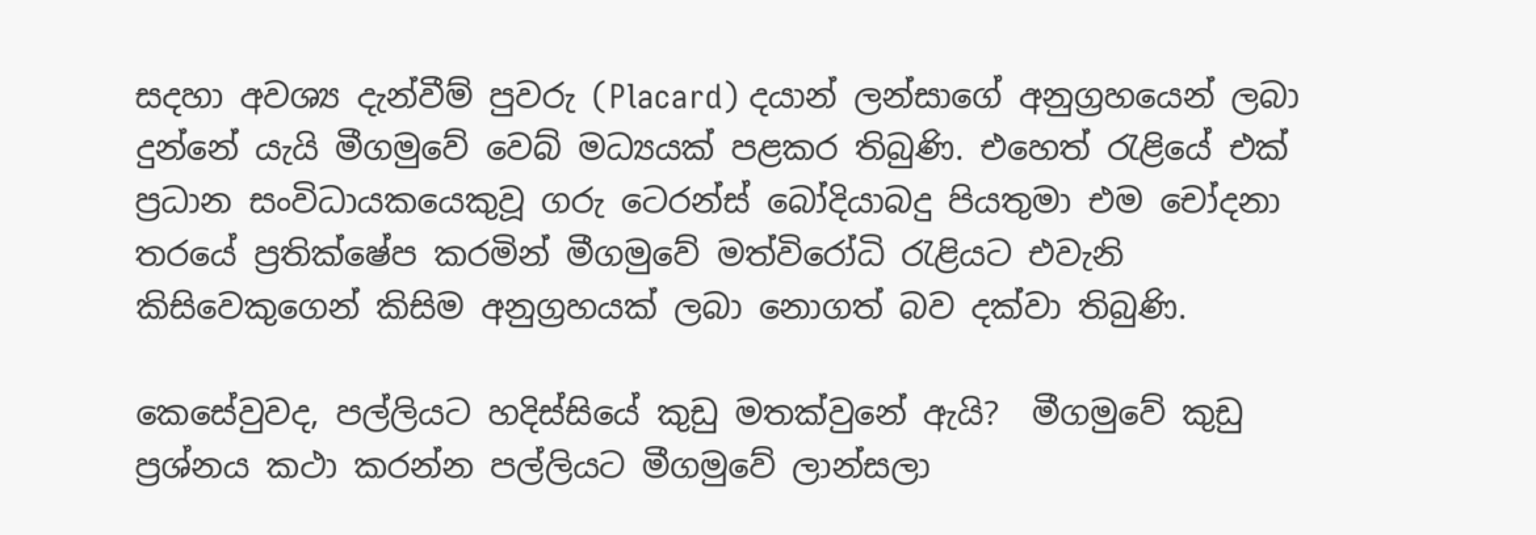සදහා අවශ්‍ය දැන්වීම් පුවරු (Placard) දයාන් ලන්සාගේ අනුග්‍රහයෙන් ලබා දුන්නේ යැයි මීගමුවේ වෙබ් මධ්‍යයක් පළකර තිබුණි. එහෙත් රැළියේ එක් ප්‍රධාන සංවිධායකයෙකුවූ ගරු ටෙරන්ස් බෝදියාබදු පියතුමා එම චෝදනා තරයේ ප්‍රතික්ෂේප කරමින් මීගමුවේ මත්විරෝධි රැළියට එවැනි කිසිවෙකුගෙන් කිසිම අනුග්‍රහයක් ලබා නොගත් බව දක්වා තිබුණි.

කෙසේවුවද, පල්ලියට හදිස්සියේ කුඩු මතක්වුනේ ඇයි?  මීගමුවේ කුඩු ප්‍රශ්නය කථා කරන්න පල්ලියට මීගමුවේ ලාන්සලා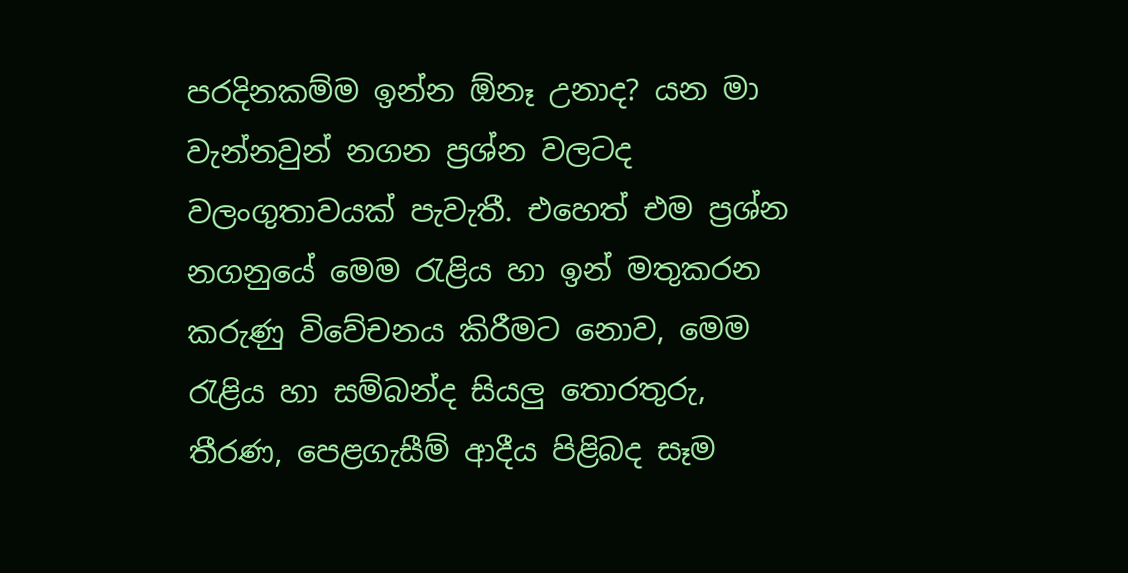පරදිනකම්ම ඉන්න ඕනෑ උනාද? යන මා වැන්නවුන් නගන ප්‍රශ්න වලටද වලංගුතාවයක් පැවැතී. එහෙත් එම ප්‍රශ්න නගනුයේ මෙම රැළිය හා ඉන් මතුකරන කරුණු විවේචනය කිරීමට නොව, මෙම රැළිය හා සම්බන්ද සියලු තොරතුරු, තීරණ, පෙළගැසීම් ආදීය පිළිබද සෑම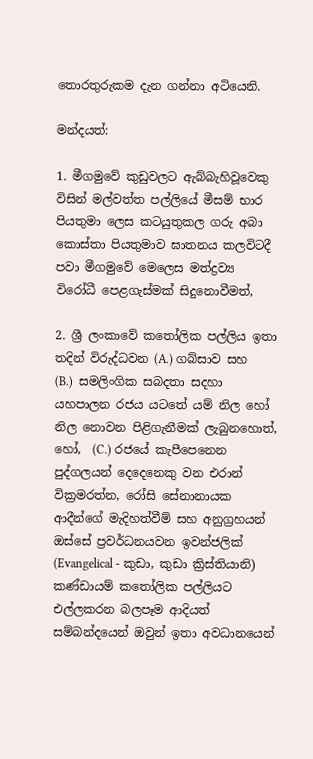තොරතුරුකම දැන ගන්නා අටියෙනි.

මන්දයත්:

1. මීගමුවේ කුඩුවලට ඇබ්බැහිවූවෙකු විසින් මල්වත්ත පල්ලියේ මීසම් භාර පියතුමා ලෙස කටයුතුකල ගරු අබා කොස්තා පියතුමාව ඝාතනය කලවිටදී පවා මීගමුවේ මෙලෙස මත්ද්‍රව්‍ය විරෝධී පෙළගැස්මක් සිදුනොවීමත්,

2. ශ්‍රී ලංකාවේ කතෝලික පල්ලිය ඉතා තදින් විරුද්ධවන (A.) ගබ්සාව සහ  (B.)  සමලිංගික සබදතා සදහා යහපාලන රජය යටතේ යම් නිල හෝ නිල නොවන පිළිගැනීමක් ලැබුනහොත්, හෝ,  (C.) රජයේ කැපීපෙනෙන පුද්ගලයන් දෙදෙනෙකු වන එරාන් වික්‍රමරත්න, රෝසි සේනානායක ආදීන්ගේ මැදිහත්වීම් සහ අනුග්‍රහයන් ඔස්සේ ප්‍රවර්ධනයවන ඉවන්ජලික් (Evangelical - කුඩා, කුඩා ක්‍රිස්තියානි) කණ්ඩායම් කතෝලික පල්ලියට එල්ලකරන බලපෑම ආදියත් සම්බන්දයෙන් ඔවුන් ඉතා අවධානයෙන්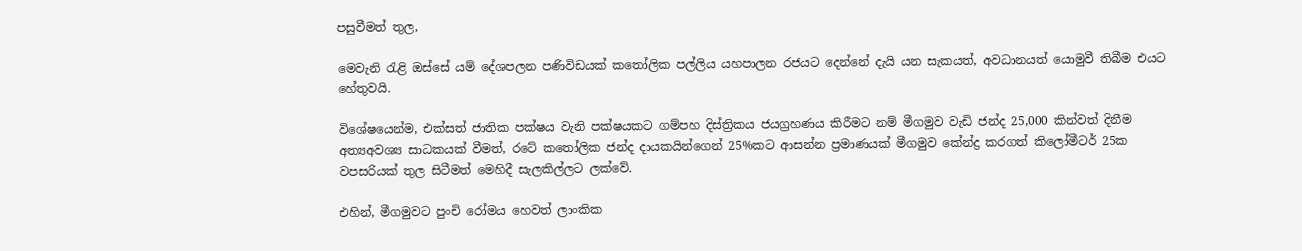පසුවීමත් තුල,

මෙවැනි රැළි ඔස්සේ යම් දේශපලන පණිවිඩයක් කතෝලික පල්ලිය යහපාලන රජයට දෙන්නේ දැයි යන සැකයත්, අවධානයත් යොමුවී තිබීම එයට හේතුවයි.

විශේෂයෙන්ම, එක්සත් ජාතික පක්ෂය වැනි පක්ෂයකට ගම්පහ දිස්ත්‍රිකය ජයග්‍රහණය කිරීමට නම් මීගමුව වැඩි ජන්ද 25,000 කින්වත් දිනීම අත්‍යඅවශ්‍ය සාධකයක් වීමත්, රටේ කතෝලික ජන්ද දායකයින්ගෙන් 25%කට ආසන්න ප්‍රමාණයක් මීගමුව කේන්ද්‍ර කරගත් කිලෝමීටර් 25ක වපසරියක් තුල සිටීමත් මෙහිදී සැලකිල්ලට ලක්වේ.

එහින්, මීගමුවට පුංචි රෝමය හෙවත් ලාංකික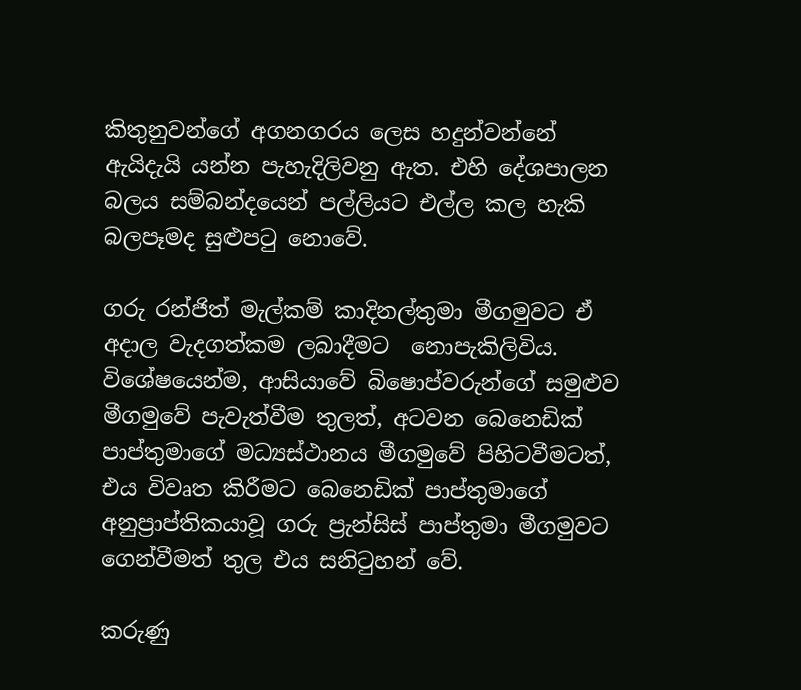කිතුනුවන්ගේ අගනගරය ලෙස හදුන්වන්නේ ඇයිදැයි යන්න පැහැදිලිවනු ඇත. එහි දේශපාලන බලය සම්බන්දයෙන් පල්ලියට එල්ල කල හැකි බලපෑමද සුළුපටු නොවේ.

ගරු රන්ජිත් මැල්කම් කාදිනල්තුමා මීගමුවට ඒ අදාල වැදගත්කම ලබාදීමට  නොපැකිලිවිය. විශේෂයෙන්ම, ආසියාවේ බිෂොප්වරුන්ගේ සමුළුව මීගමුවේ පැවැත්වීම තුලත්, අටවන බෙනෙඩික් පාප්තුමාගේ මධ්‍යස්ථානය මීගමුවේ පිහිටවීමටත්, එය විවෘත කිරීමට බෙනෙඩික් පාප්තුමාගේ අනුප්‍රාප්තිකයාවූ ගරු ප්‍රැන්සිස් පාප්තුමා මීගමුවට ගෙන්වීමත් තුල එය සනිටුහන් වේ.

කරුණු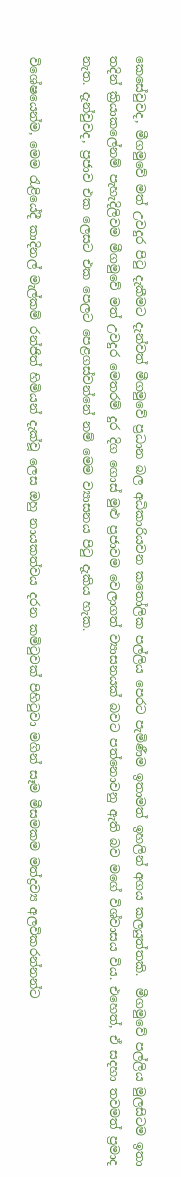කෙසේවුවද, මීගමුවේ මත් උවදුර පිටු දැකීමට දැන්වත් මීගමුවේ ප්‍රධාන බල අධිකාරියවන කතෝලික පල්ලිය පෙරට පැමිණීම ඉතාමත් ඉහලින් අගය කලයුත්තකි.  මීගමුවේ පල්ලිය මුලසිටම ඉතා තදින් ක්‍රියාකලේනම් පැහැදිලිවම මීගමුවේ මත් උවදුර මෙතරම් දුර දිග ගොස් මුළු ප්‍රජාවම වෙලාගත් ව්‍යාසනයක් බවට පත්නොවනු ඇති බව මගේ විශ්වාසය විය. එහෙත්, ඒ සදහා තවමත් ප්‍රමාද නැත. දැන්වුවද, ප්‍රජාව එක ලෙසට එක පෙලට පෙළගස්වන්නේ නම් මෙම ව්‍යාසනය පිටු දැකිය හැක.

විශේෂයෙන්ම, මෙම රැළියේදී කාදිනල් මැල්කම් රන්ජිත් හිමියන් දැක්වූ ලෙස ඔහු නායකත්වය දරන කමිටුවක් පිහිටුවා මගින් සෑම මීසමකම මත්ද්‍රව්‍ය අලවිකරන්නන්ට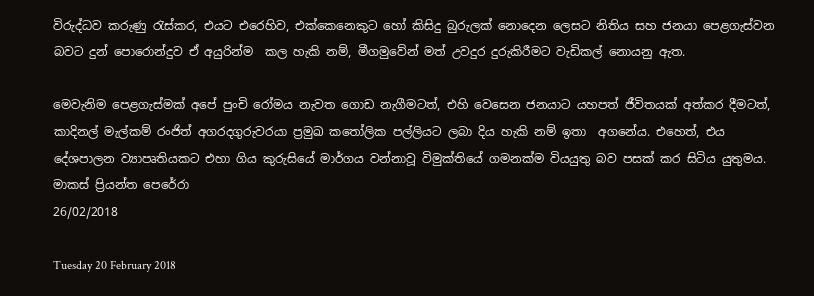විරුද්ධව කරුණු රැස්කර, එයට එරෙහිව, එක්කෙනෙකුට හෝ කිසිදු බුරුලක් නොදෙන ලෙසට නිතිය සහ ජනයා පෙළගැස්වන බවට දුන් පොරොන්දුව ඒ අයුරින්ම  කල හැකි නම්, මීගමුවේන් මත් උවදුර දුරුකිරීමට වැඩිකල් නොයනු ඇත.

මෙවැනිම පෙළගැස්මක් අපේ පුංචි රෝමය නැවත ගොඩ නැගීමටත්, එහි වෙසෙන ජනයාට යහපත් ජීවිතයක් අත්කර දීමටත්, කාදිනල් මැල්කම් රංජිත් අගරදගුරුවරයා ප්‍රමුඛ කතෝලික පල්ලියට ලබා දිය හැකි නම් ඉතා  අගනේය. එහෙත්, එය දේශපාලන ව්‍යාපෘතියකට එහා ගිය කුරුසියේ මාර්ගය වන්නාවූ විමුක්තියේ ගමනක්ම වියයුතු බව පසක් කර සිටිය යුතුමය.
මාකස් ප්‍රියන්ත පෙරේරා
26/02/2018

Tuesday 20 February 2018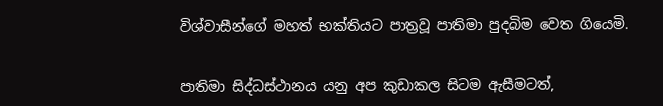විශ්වාසීන්ගේ මහත් භක්තියට පාත්‍රවූ පාතිමා පුදබිම වෙත ගියෙමි.


පාතිමා සිද්ධස්ථානය යනු අප කුඩාකල සිටම ඇසීමටත්,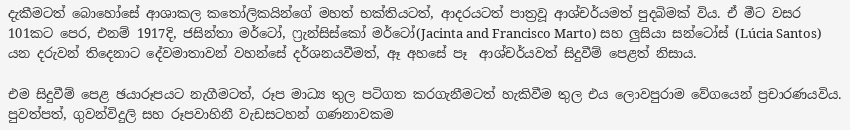දැකීමටත් බොහෝසේ ආශාකල කතෝලිකයින්ගේ මහත් භක්තියටත්, ආදරයටත් පාත්‍රවූ ආශ්චර්යමත් පුදබිමක් විය. ඒ මීට වසර 101කට පෙර, එනම් 1917දි, ජසින්තා මර්ටෝ, ෆ්‍රැන්සිස්කෝ මර්ටෝ(Jacinta and Francisco Marto) සහ ලුසියා සන්ටෝස් (Lúcia Santos) යන දරුවන් තිදෙනාට දේවමාතාවන් වහන්සේ දර්ශනයවීමත්, ඈ අහසේ පෑ  ආශ්චර්යවත් සිදුවීම් පෙළත් නිසාය.

එම සිදුවීම් පෙළ ඡයාරූපයට නැගීමටත්, රූප මාධ්‍ය තුල පටිගත කරගැනීමටත් හැකිවීම තුල එය ලොවපුරාම වේගයෙන් ප්‍රචාරණයවිය. පුවත්පත්, ගුවන්විදුලි සහ රූපවාහිනී වැඩසටහන් ගණනාවකම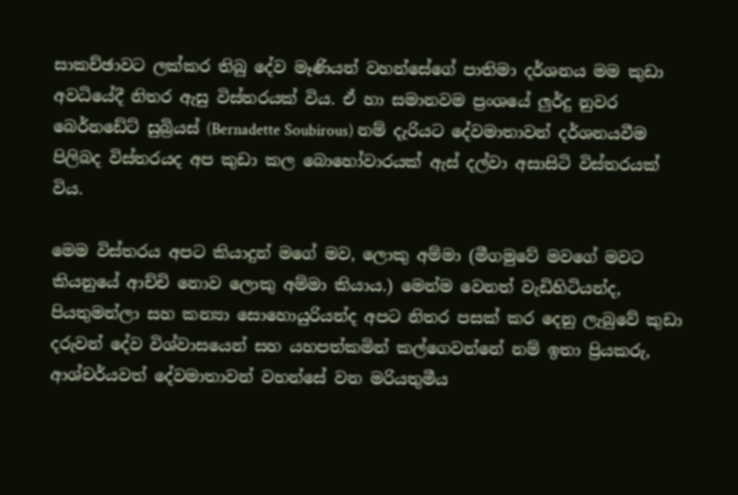සාකච්ඡාවට ලක්කර තිබු දේව මෑණියන් වහන්සේගේ පාතිමා දර්ශනය මම කුඩා අවධියේදී නිතර ඇසු විස්තරයක් විය. ඒ හා සමානවම ප්‍රංශයේ ලුර්දු නුවර බෙර්නඩේට් සුබ්‍රියස් (Bernadette Soubirous) නම් දැරියට දේවමාතාවන් දර්ශනයවීම පිලිබද විස්තරයද අප කුඩා කල බොහෝවාරයක් ඇස් දල්වා අසාසිටි විස්තරයක් විය.

මෙම විස්තරය අපට කියාදුන් මගේ මව, ලොකු අම්මා (මීගමුවේ මවගේ මවට කියනුයේ ආච්චි නොව ලොකු අම්මා කියාය.) මෙන්ම වෙනත් වැඩිහිටියන්ද, පියතුමන්ලා සහ කන්‍යා සොහොයුරියන්ද අපට නිතර පසක් කර දෙනු ලැබුවේ කුඩා දරුවන් දේව විශ්වාසයෙන් සහ යහපත්කමින් කල්ගෙවන්නේ නම් ඉතා ප්‍රියකරු, ආශ්චර්යවත් දේවමාතාවන් වහන්සේ වන මරියතුමීය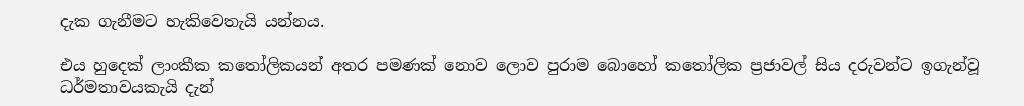දැක ගැනීමට හැකිවෙතැයි යන්නය.

එය හුදෙක් ලාංකීක කතෝලිකයන් අතර පමණක් නොව ලොව පුරාම බොහෝ කතෝලික ප්‍රජාවල් සිය දරුවන්ට ඉගැන්වූ ධර්මතාවයකැයි දැන්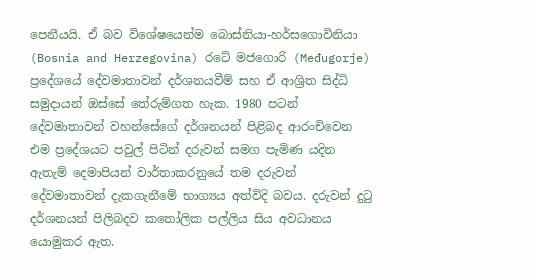පෙනීයයි. ඒ බව විශේෂයෙන්ම බොස්නියා-හර්සගොවිනියා (Bosnia and Herzegovina) රටේ මජගොරි (Međugorje) ප්‍රදේශයේ දේවමාතාවන් දර්ශනයවීම් සහ ඒ ආශ්‍රිත සිද්ධි සමුදායන් ඔස්සේ තේරුම්ගත හැක. 1980 පටන් දේවමාතාවන් වහන්සේගේ දර්ශනයන් පිළිබද ආරංචිවෙන එම ප්‍රදේශයට පවුල් පිටින් දරුවන් සමග පැමිණ යදින ඇතැම් දෙමාපියන් වාර්තාකරනුයේ තම දරුවන් දේවමාතාවන් දැකගැනීමේ භාග්‍යය අත්විදි බවය. දරුවන් දුටු දර්ශනයන් පිලිබදව කතෝලික පල්ලිය සිය අවධානය යොමුකර ඇත.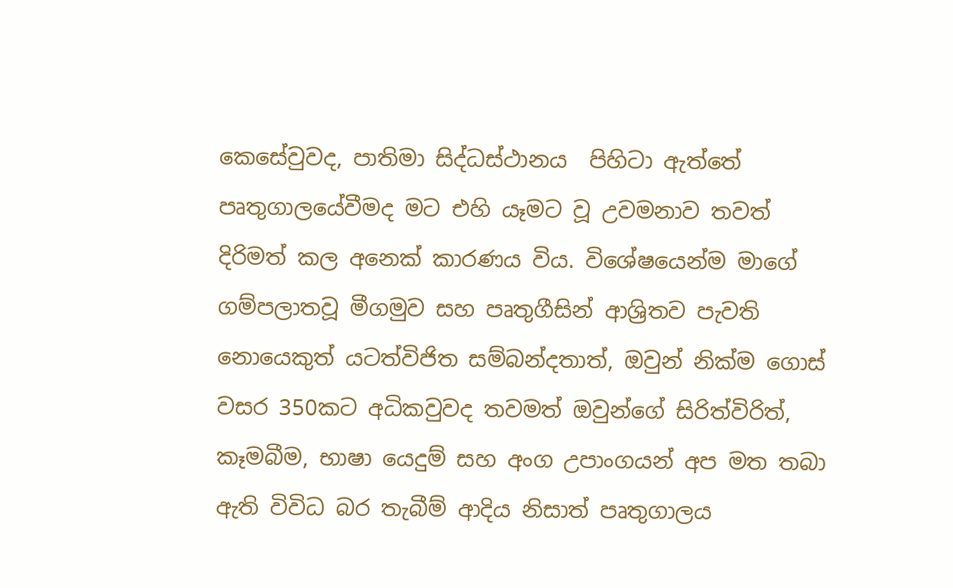කෙසේවුවද, පාතිමා සිද්ධස්ථානය  පිහිටා ඇත්තේ පෘතුගාලයේවීමද මට එහි යෑමට වූ උවමනාව තවත් දිරිමත් කල අනෙක් කාරණය විය. විශේෂයෙන්ම මාගේ ගම්පලාතවූ මීගමුව සහ පෘතුගීසින් ආශ්‍රිතව පැවති නොයෙකුත් යටත්විජිත සම්බන්දතාත්, ඔවුන් නික්ම ගොස් වසර 350කට අධිකවුවද තවමත් ඔවුන්ගේ සිරිත්විරිත්, කෑමබීම, භාෂා යෙදුම් සහ අංග උපාංගයන් අප මත තබා ඇති විවිධ බර තැබීම් ආදිය නිසාත් පෘතුගාලය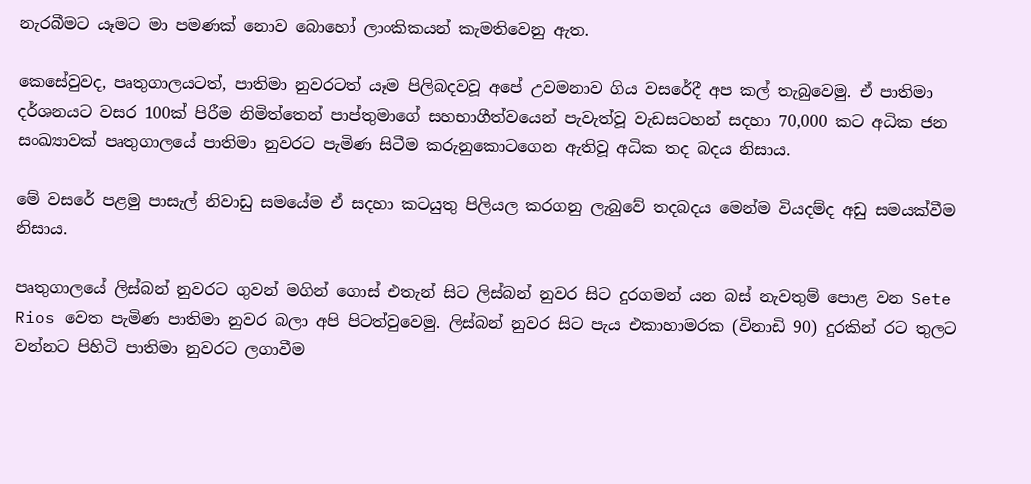නැරබීමට යෑමට මා පමණක් නොව බොහෝ ලාංකිකයන් කැමතිවෙනු ඇත.

කෙසේවුවද, පෘතුගාලයටත්, පාතිමා නුවරටත් යෑම පිලිබදවවූ අපේ උවමනාව ගිය වසරේදී අප කල් තැබුවෙමු. ඒ පාතිමා දර්ශනයට වසර 100ක් පිරීම නිමිත්තෙන් පාප්තුමාගේ සහභාගීත්වයෙන් පැවැත්වූ වැඩසටහන් සදහා 70,000 කට අධික ජන සංඛ්‍යාවක් පෘතුගාලයේ පාතිමා නුවරට පැමිණ සිටීම කරුනුකොටගෙන ඇතිවූ අධික තද බදය නිසාය.

මේ වසරේ පළමු පාසැල් නිවාඩු සමයේම ඒ සදහා කටයුතු පිලියල කරගනු ලැබුවේ තදබදය මෙන්ම වියදම්ද අඩු සමයක්වීම නිසාය.

පෘතුගාලයේ ලිස්බන් නුවරට ගුවන් මගින් ගොස් එතැන් සිට ලිස්බන් නුවර සිට දුරගමන් යන බස් නැවතුම් පොළ වන Sete Rios වෙත පැමිණ පාතිමා නුවර බලා අපි පිටත්වුවෙමු. ලිස්බන් නුවර සිට පැය එකාහාමරක (විනාඩි 90) දුරකින් රට තුලට වන්නට පිහිටි පාතිමා නුවරට ලගාවීම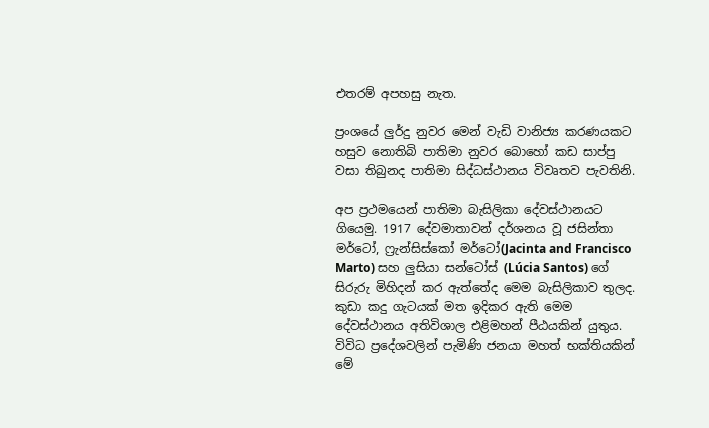එතරම් අපහසු නැත.

ප්‍රංශයේ ලුර්දු නුවර මෙන් වැඩි වානිජ්‍ය කරණයකට හසුව නොතිබි පාතිමා නුවර බොහෝ කඩ සාප්පු වසා තිබුනද පාතිමා සිද්ධස්ථානය විවෘතව පැවතිනි.

අප ප්‍රථමයෙන් පාතිමා බැසිලිකා දේවස්ථානයට ගියෙමු. 1917 දේවමාතාවන් දර්ශනය වූ ජසින්තා මර්ටෝ, ෆ්‍රැන්සිස්කෝ මර්ටෝ(Jacinta and Francisco Marto) සහ ලුසියා සන්ටෝස් (Lúcia Santos) ගේ සිරුරු මිහිදන් කර ඇත්තේද මෙම බැසිලිකාව තුලද. කුඩා කදු ගැටයක් මත ඉදිකර ඇති මෙම දේවස්ථානය අතිවිශාල එළිමහන් පීඨයකින් යුතුය. විවිධ ප්‍රදේශවලින් පැමිණි ජනයා මහත් භක්තියකින් මේ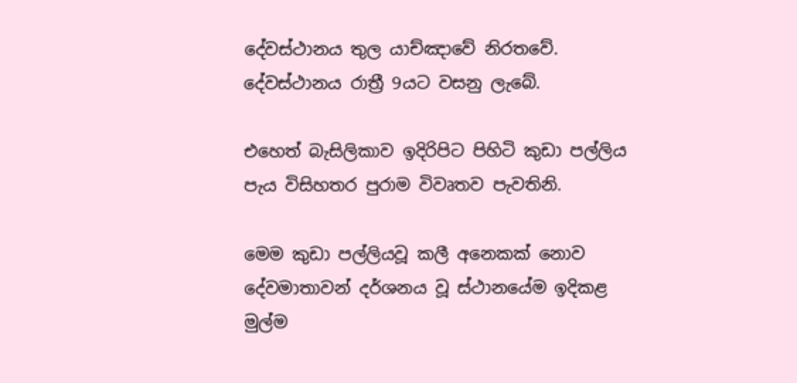දේවස්ථානය තුල යාච්ඤාවේ නිරතවේ. දේවස්ථානය රාත්‍රී 9යට වසනු ලැබේ.

එහෙත් බැසිලිකාව ඉදිරිපිට පිහිටි කුඩා පල්ලිය පැය විසිහතර පුරාම විවෘතව පැවතිනි.

මෙම කුඩා පල්ලියවූ කලී අනෙකක් නොව දේවමාතාවන් දර්ශනය වූ ස්ථානයේම ඉදිකළ මුල්ම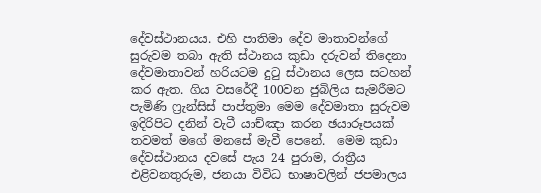දේවස්ථානයය. එහි පාතිමා දේව මාතාවන්ගේ සුරුවම තබා ඇති ස්ථානය කුඩා දරුවන් තිදෙනා දේවමාතාවන් හරියටම දුටු ස්ථානය ලෙස සටහන් කර ඇත. ගිය වසරේදී 100වන ජුබිලිය සැමරීමට පැමිණි ෆ්‍රැන්සිස් පාප්තුමා මෙම දේවමාතා සුරුවම ඉදිරිපිට දනින් වැටී යාච්ඤා කරන ඡයාරූපයක් තවමත් මගේ මනසේ මැවී පෙනේ.  මෙම කුඩා දේවස්ථානය දවසේ පැය 24 පුරාම, රාත්‍රීය එළිවනතුරුම, ජනයා විවිධ භාෂාවලින් ජපමාලය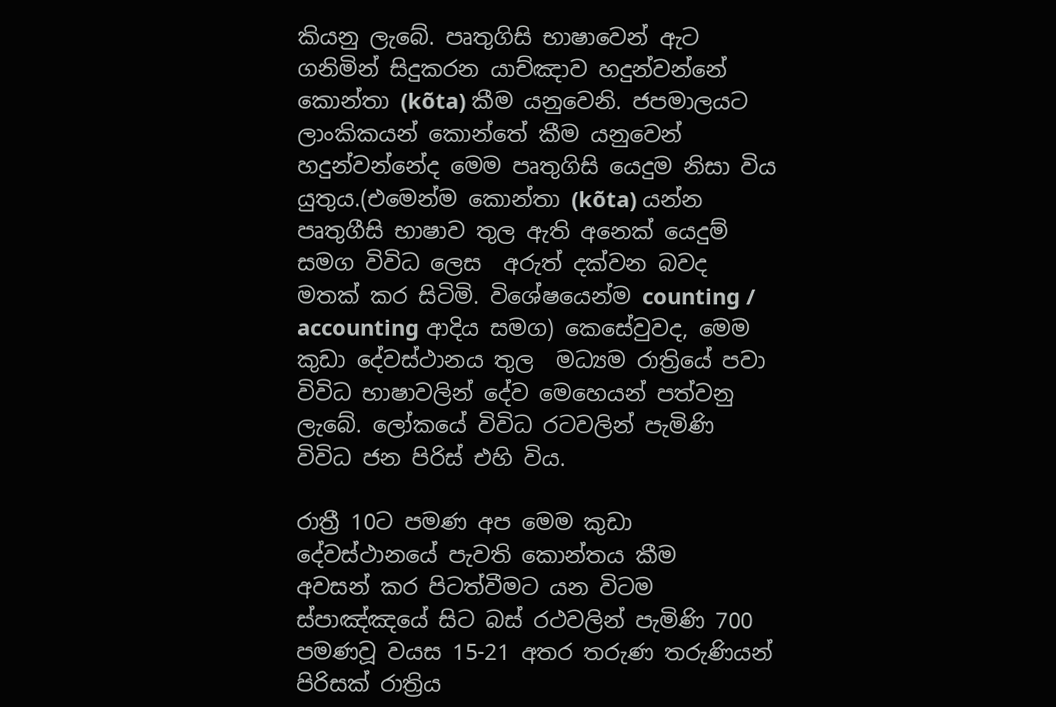කියනු ලැබේ. පෘතුගිසි භාෂාවෙන් ඇට ගනිමින් සිදුකරන යාච්ඤාව හදුන්වන්නේ කොන්තා (kõta) කීම යනුවෙනි. ජපමාලයට ලාංකිකයන් කොන්තේ කීම යනුවෙන් හදුන්වන්නේද මෙම පෘතුගිසි යෙදුම නිසා විය යුතුය.(එමෙන්ම කොන්තා (kõta) යන්න පෘතුගීසි භාෂාව තුල ඇති අනෙක් යෙදුම් සමග විවිධ ලෙස  අරුත් දක්වන බවද මතක් කර සිටිමි. විශේෂයෙන්ම counting / accounting ආදිය සමග) කෙසේවුවද, මෙම කුඩා දේවස්ථානය තුල  මධ්‍යම රාත්‍රියේ පවා විවිධ භාෂාවලින් දේව මෙහෙයන් පත්වනු ලැබේ. ලෝකයේ විවිධ රටවලින් පැමිණි විවිධ ජන පිරිස් එහි විය.

රාත්‍රී 10ට පමණ අප මෙම කුඩා දේවස්ථානයේ පැවති කොන්තය කීම   අවසන් කර පිටත්වීමට යන විටම ස්පාඤ්ඤයේ සිට බස් රථවලින් පැමිණි 700 පමණවූ වයස 15-21 අතර තරුණ තරුණියන් පිරිසක් රාත්‍රිය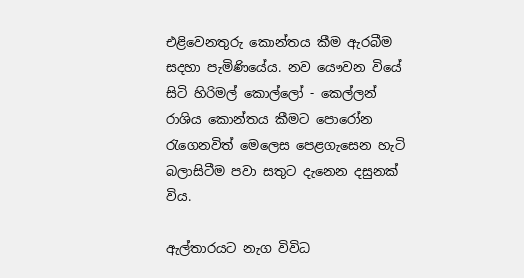එළිවෙනතුරු කොන්තය කීම ඇරබීම සදහා පැමිණියේය. නව යෞවන වියේ සිටි හිරිමල් කොල්ලෝ - කෙල්ලන් රාශිය කොන්තය කීමට පොරෝන රැගෙනවිත් මෙලෙස පෙළගැසෙන හැටි බලාසිටීම පවා සතුට දැනෙන දසුනක් විය.

ඇල්තාරයට නැග විවිධ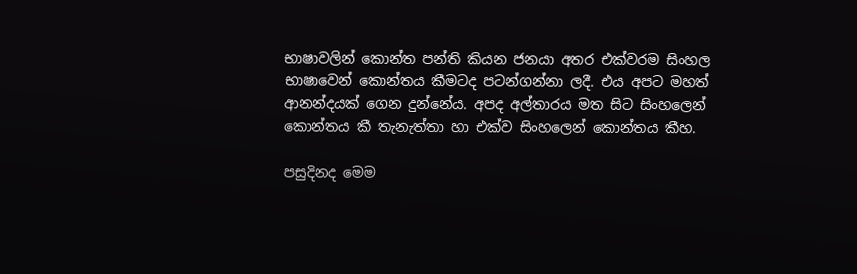භාෂාවලින් කොන්ත පන්ති කියන ජනයා අතර එක්වරම සිංහල භාෂාවෙන් කොන්තය කීමටද පටන්ගන්නා ලදී. එය අපට මහත් ආනන්දයක් ගෙන දුන්නේය. අපද අල්තාරය මත සිට සිංහලෙන් කොන්තය කී තැනැත්තා හා එක්ව සිංහලෙන් කොන්තය කීහ.

පසුදිනද මෙම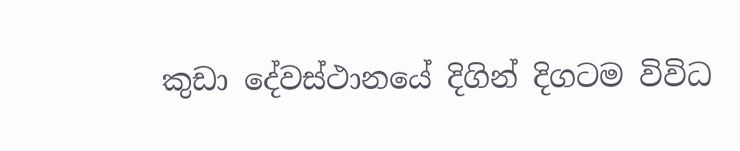කුඩා දේවස්ථානයේ දිගින් දිගටම විවිධ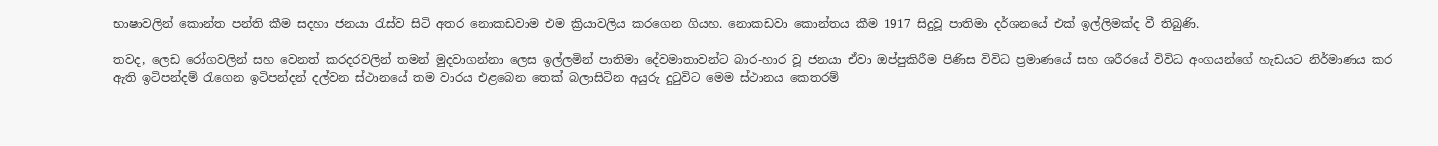භාෂාවලින් කොන්ත පන්ති කීම සදහා ජනයා රැස්ව සිටි අතර නොකඩවාම එම ක්‍රියාවලිය කරගෙන ගියහ. නොකඩවා කොන්තය කීම 1917 සිදුවූ පාතිමා දර්ශනයේ එක් ඉල්ලිමක්ද වී තිබුණි.

තවද, ලෙඩ රෝගවලින් සහ වෙනත් කරදරවලින් තමන් මුදවාගන්නා ලෙස ඉල්ලමින් පාතිමා දේවමාතාවන්ට බාර-හාර වූ ජනයා ඒවා ඔප්පුකිරීම පිණිස විවිධ ප්‍රමාණයේ සහ ශරීරයේ විවිධ අංගයන්ගේ හැඩයට නිර්මාණය කර ඇති ඉටිපන්දම් රැගෙන ඉටිපන්දන් දල්වන ස්ථානයේ තම වාරය එළබෙන තෙක් බලාසිටින අයුරු දුටුවිට මෙම ස්ථානය කෙතරම්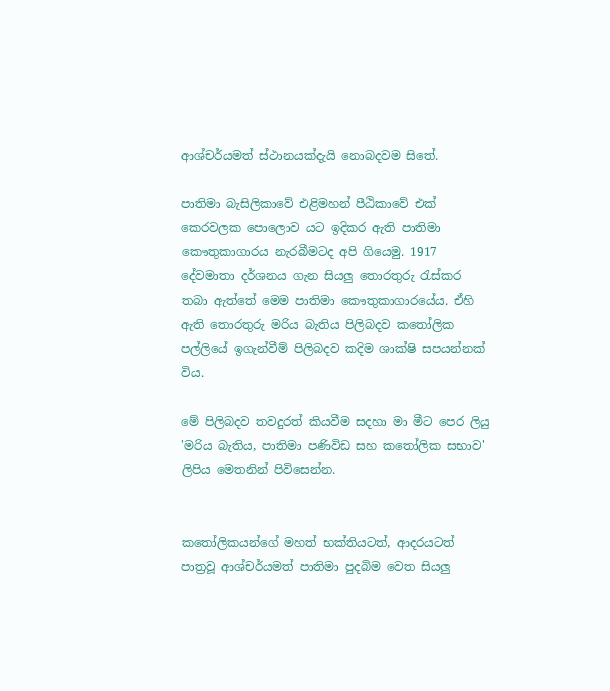ආශ්චර්යමත් ස්ථානයක්දැයි නොබදවම සිතේ.

පාතිමා බැසිලිකාවේ එළිමහන් පීඨිකාවේ එක් කෙරවලක පොලොව යට ඉදිකර ඇති පාතිමා කෞතුකාගාරය නැරබීමටද අපි ගියෙමු. 1917 දේවමාතා දර්ශනය ගැන සියලු තොරතුරු රැස්කර තබා ඇත්තේ මෙම පාතිමා කෞතුකාගාරයේය. ඒහි ඇති තොරතුරු මරිය බැතිය පිලිබදව කතෝලික පල්ලියේ ඉගැන්වීම් පිලිබදව කදිම ශාක්ෂි සපයන්නක් විය.

මේ පිලිබදව තවදුරත් කියවීම සදහා මා මීට පෙර ලියු 'මරිය බැතිය, පාතිමා පණිවිඩ සහ කතෝලික සභාව' ලිපිය මෙතනින් පිවිසෙන්න.


කතෝලිකයන්ගේ මහත් භක්තියටත්, ආදරයටත් පාත්‍රවූ ආශ්චර්යමත් පාතිමා පුදබිම වෙත සියලු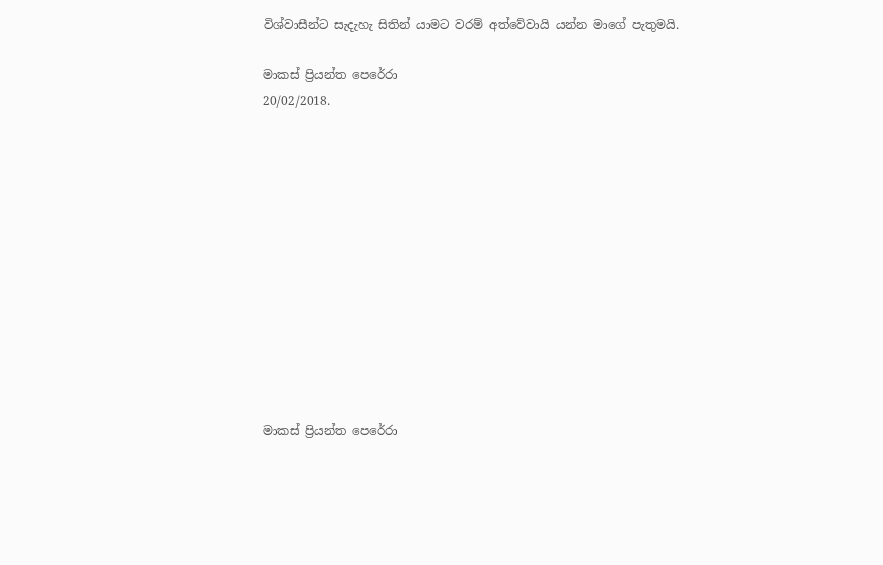විශ්වාසීන්ට සැදැහැ සිතින් යාමට වරම් අත්වේවායි යන්න මාගේ පැතුමයි.

මාකස් ප්‍රියන්ත පෙරේරා
20/02/2018.












මාකස් ප්‍රියන්ත පෙරේරා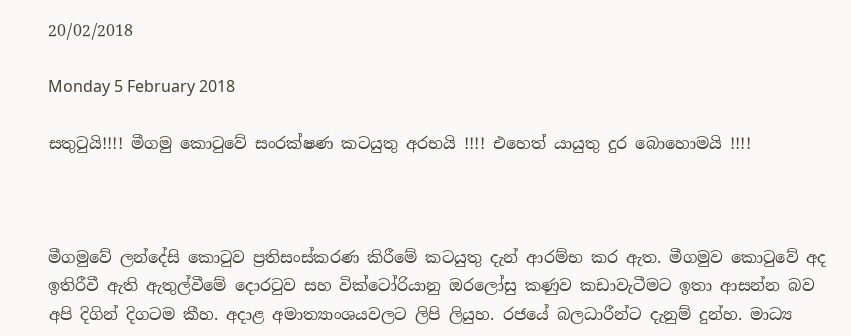20/02/2018

Monday 5 February 2018

සතුටුයි!!!! මීගමු කොටුවේ සංරක්ෂණ කටයුතු අරභයි !!!! එහෙත් යායුතු දුර බොහොමයි !!!!



මීගමුවේ ලන්දේසි කොටුව ප්‍රතිසංස්කරණ කිරීමේ කටයුතු දැන් ආරම්භ කර ඇත. මීගමුව කොටුවේ අද ඉතිරීවී ඇති ඇතුල්වීමේ දොරටුව සහ වික්ටෝරියානු ඔරලෝසු කණුව කඩාවැටීමට ඉතා ආසන්න බව අපි දිගින් දිගටම කීහ. අදාළ අමාත්‍යාංශයවලට ලිපි ලියුහ. රජයේ බලධාරීන්ට දැනුම් දුන්හ. මාධ්‍ය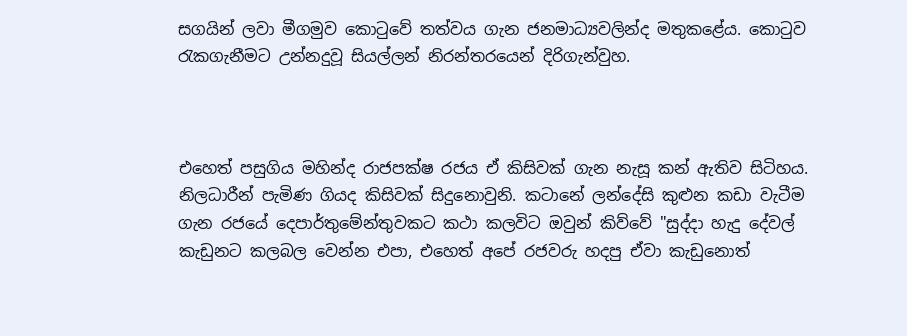සගයින් ලවා මීගමුව කොටුවේ තත්වය ගැන ජනමාධ්‍යවලින්ද මතුකළේය. කොටුව රැකගැනීමට උන්නදුවූ සියල්ලන් නිරන්තරයෙන් දිරිගැන්වුහ.



එහෙත් පසුගිය මහින්ද රාජපක්ෂ රජය ඒ කිසිවක් ගැන නැසූ කන් ඇතිව සිටිහය. නිලධාරීන් පැමිණ ගියද කිසිවක් සිදුනොවුනි. කටානේ ලන්දේසි කුළුන කඩා වැටීම ගැන රජයේ දෙපාර්තුමේන්තුවකට කථා කලවිට ඔවුන් කිව්වේ "සුද්දා හැදු දේවල් කැඩුනට කලබල වෙන්න එපා, එහෙත් අපේ රජවරු හදපු ඒවා කැඩුනොත්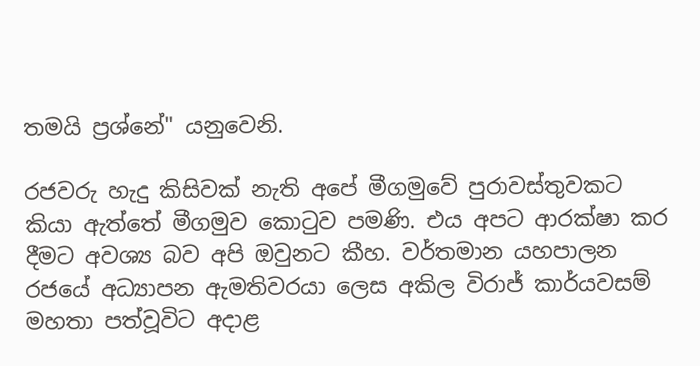තමයි ප්‍රශ්නේ" යනුවෙනි.

රජවරු හැදු කිසිවක් නැති අපේ මීගමුවේ පුරාවස්තුවකට කියා ඇත්තේ මීගමුව කොටුව පමණි. එය අපට ආරක්ෂා කර දීමට අවශ්‍ය බව අපි ඔවුනට කීහ. වර්තමාන යහපාලන රජයේ අධ්‍යාපන ඇමතිවරයා ලෙස අකිල විරාජ් කාර්යවසම් මහතා පත්වූවිට අදාළ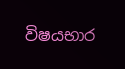විෂයභාර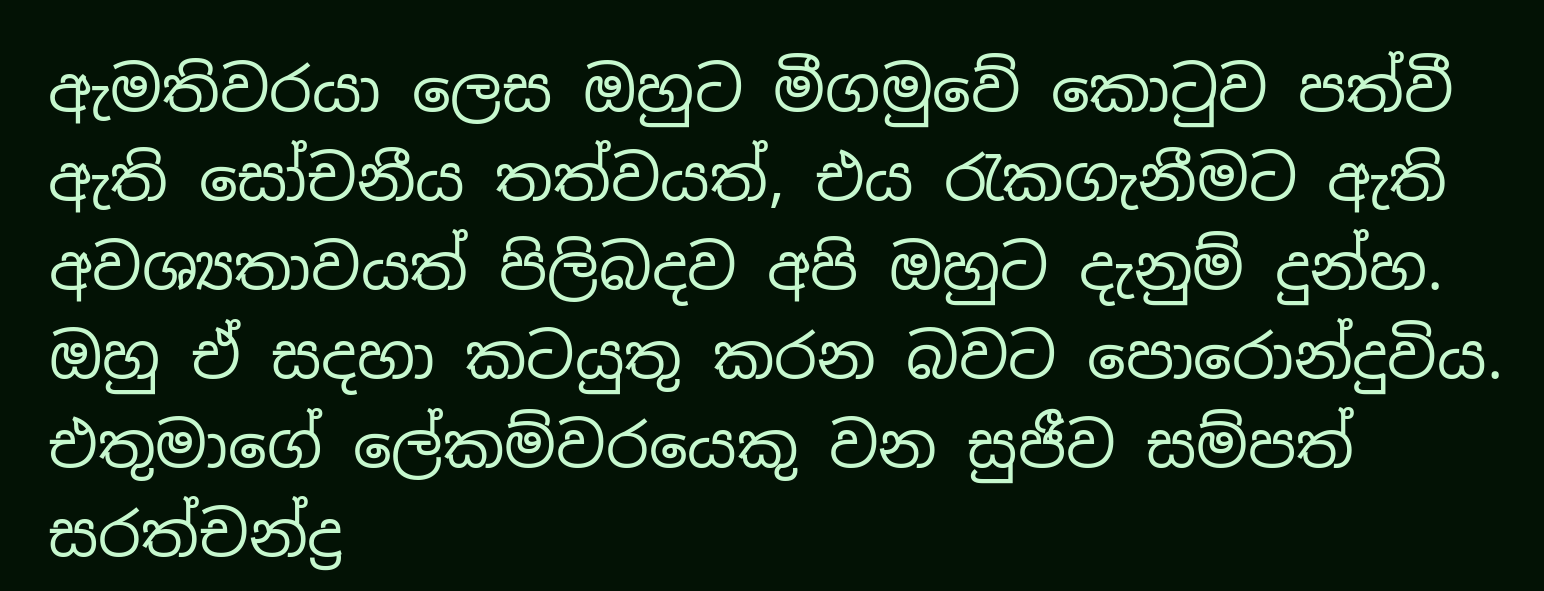ඇමතිවරයා ලෙස ඔහුට මීගමුවේ කොටුව පත්වී ඇති සෝචනීය තත්වයත්, එය රැකගැනීමට ඇති අවශ්‍යතාවයත් පිලිබදව අපි ඔහුට දැනුම් දුන්හ. ඔහු ඒ සදහා කටයුතු කරන බවට පොරොන්දුවිය. එතුමාගේ ලේකම්වරයෙකු වන සුජීව සම්පත් සරත්චන්ද්‍ර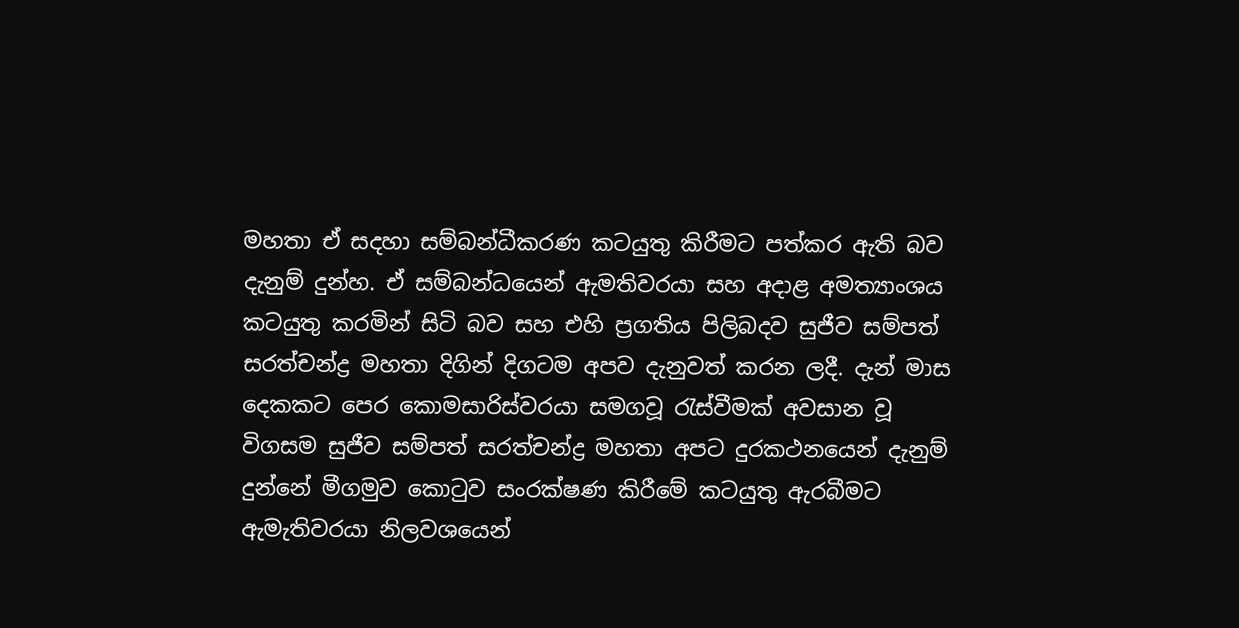මහතා ඒ සදහා සම්බන්ධීකරණ කටයුතු කිරීමට පත්කර ඇති බව දැනුම් දුන්හ. ඒ සම්බන්ධයෙන් ඇමතිවරයා සහ අදාළ අමත්‍යාංශය කටයුතු කරමින් සිටි බව සහ එහි ප්‍රගතිය පිලිබදව සුජීව සම්පත් සරත්චන්ද්‍ර මහතා දිගින් දිගටම අපව දැනුවත් කරන ලදී. දැන් මාස දෙකකට පෙර කොමසාරිස්වරයා සමගවූ රැස්වීමක් අවසාන වූ විගසම සුජීව සම්පත් සරත්චන්ද්‍ර මහතා අපට දුරකථනයෙන් දැනුම් දුන්නේ මීගමුව කොටුව සංරක්ෂණ කිරීමේ කටයුතු ඇරබීමට ඇමැතිවරයා නිලවශයෙන්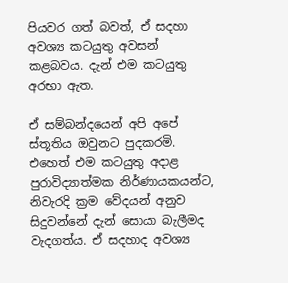පියවර ගත් බවත්, ඒ සදහා අවශ්‍ය කටයුතු අවසන් කළබවය. දැන් එම කටයුතු අරභා ඇත.

ඒ සම්බන්දයෙන් අපි අපේ ස්තූතිය ඔවුනට පුදකරමි. එහෙත් එම කටයුතු අදාළ පුරාවිද්‍යාත්මක නිර්ණායකයන්ට, නිවැරදි ක්‍රම වේදයන් අනුව සිදුවන්නේ දැන් සොයා බැලීමද වැදගත්ය. ඒ සදහාද අවශ්‍ය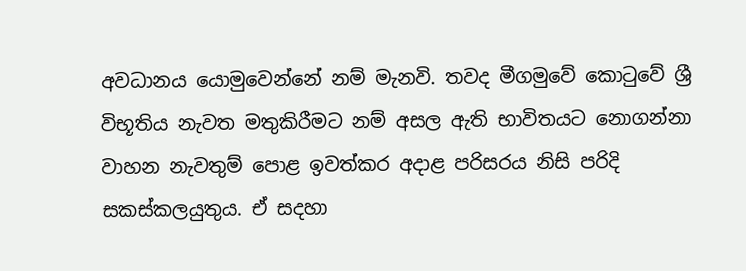අවධානය යොමුවෙන්නේ නම් මැනවි. තවද මීගමුවේ කොටුවේ ශ්‍රී විභූතිය නැවත මතුකිරීමට නම් අසල ඇති භාවිතයට නොගන්නා වාහන නැවතුම් පොළ ඉවත්කර අදාළ පරිසරය නිසි පරිදි සකස්කලයුතුය. ඒ සදහා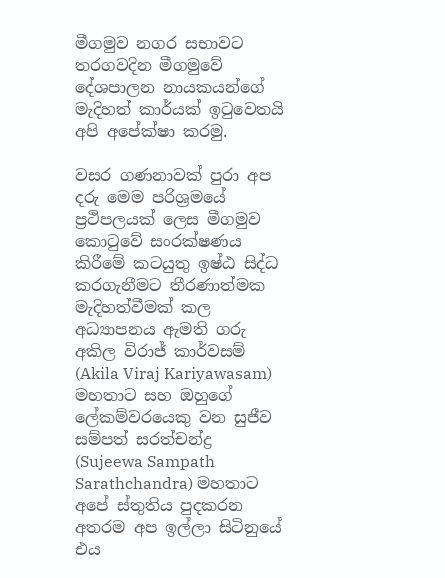මීගමුව නගර සභාවට තරගවදින මීගමුවේ දේශපාලන නායකයන්ගේ මැදිහත් කාර්යක් ඉටුවෙතයි අපි අපේක්ෂා කරමු.

වසර ගණනාවක් පුරා අප දරු මෙම පරිශ්‍රමයේ ප්‍රථිපලයක් ලෙස මීගමුව කොටුවේ සංරක්ෂණය කිරීමේ කටයුතු ඉෂ්ඨ සිද්ධ කරගැනීමට තීරණාත්මක මැදිහත්වීමක් කල අධ්‍යාපනය ඇමති ගරු අකිල විරාජ් කාර්වසම් (Akila Viraj Kariyawasam) මහතාට සහ ඔහුගේ ලේකම්වරයෙකු වන සුජීව සම්පත් සරත්චන්ද්‍ර (Sujeewa Sampath Sarathchandra) මහතාට අපේ ස්තුතිය පුදකරන අතරම අප ඉල්ලා සිටිනුයේ එය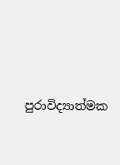පුරාවිද්‍යාත්මක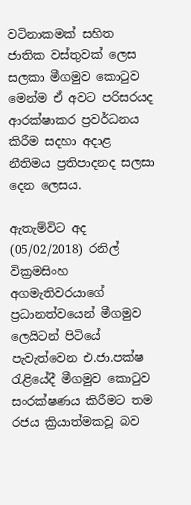වටිනාකමක් සහිත ජාතික වස්තුවක් ලෙස සලකා මීගමුව කොටුව මෙන්ම ඒ අවට පරිසරයද ආරක්ෂාකර ප්‍රවර්ධනය කිරීම සදහා අදාළ නීතිමය ප්‍රතිපාදනද සලසා දෙන ලෙසය.

ඇතැම්විට අද (05/02/2018) රනිල් වික්‍රමසිංහ අගමැතිවරයාගේ ප්‍රධානත්වයෙන් මීගමුව ලෙයිටන් පිටියේ පැවැත්වෙන එ.ජා.පක්ෂ රැළියේදී මීගමුව කොටුව සංරක්ෂණය කිරීමට තම රජය ක්‍රියාත්මකවූ බව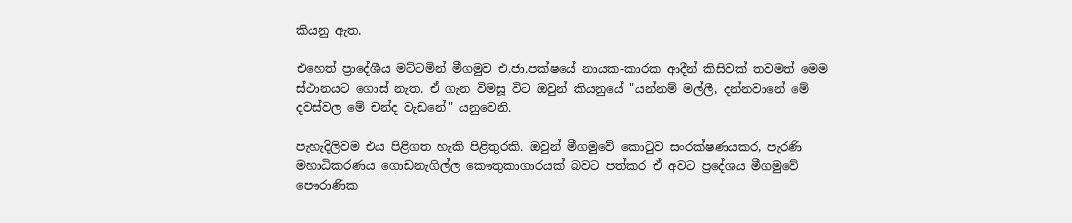කියනු ඇත.

එහෙත් ප්‍රාදේශීය මට්‌ටමින් මීගමුව එ.ජා.පක්ෂයේ නායක-කාරක ආදීන් කිසිවක් තවමත් මෙම ස්ථානයට ගොස් නැත. ඒ ගැන විමසූ විට ඔවුන් කියනුයේ "යන්නම් මල්ලී, දන්නවානේ මේ දවස්වල මේ චන්ද වැඩනේ" යනුවෙනි.

පැහැදිලිවම එය පිළිගත හැකි පිළිතුරකි. ඔවුන් මීගමුවේ කොටුව සංරක්ෂණයකර, පැරණි මහාධිකරණය ගොඩනැගිල්ල කෞතුකාගාරයක් බවට පත්කර ඒ අවට ප්‍රදේශය මීගමුවේ පෞරාණික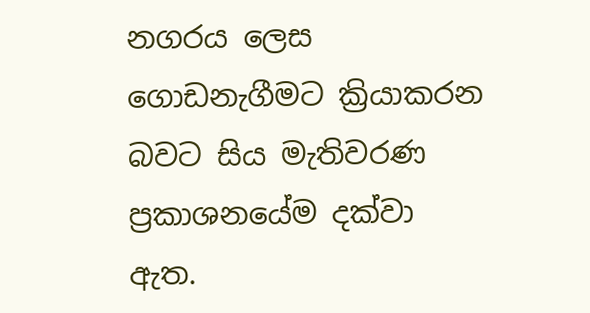නගරය ලෙස ගොඩනැගීමට ක්‍රියාකරන බවට සිය මැතිවරණ ප්‍රකාශනයේම දක්වා ඇත.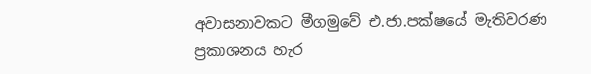අවාසනාවකට මීගමුවේ එ.ජා.පක්ෂයේ මැතිවරණ ප්‍රකාශනය හැර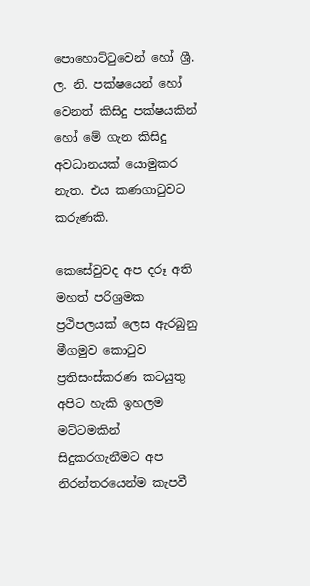පොහොට්ටුවෙන් හෝ ශ්‍රී. ල. නි. පක්ෂයෙන් හෝ වෙනත් කිසිදු පක්ෂයකින් හෝ මේ ගැන කිසිදු අවධානයක් යොමුකර නැත. එය කණගාටුවට කරුණකි.

කෙසේවුවද අප දරූ අති මහත් පරිශ්‍රමක ප්‍රථිපලයක් ලෙස ඇරබුනු මීගමුව කොටුව ප්‍රතිසංස්කරණ කටයුතු අපිට හැකි ඉහලම මට්ටමකින් සිදුකරගැනීමට අප නිරන්තරයෙන්ම කැපවී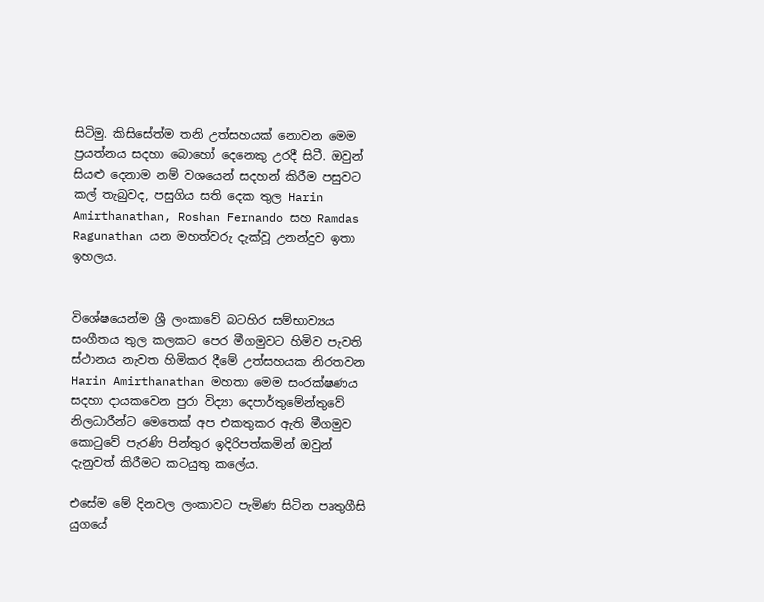සිටිමු. කිසිසේත්ම තනි උත්සහයක් නොවන මෙම ප්‍රයත්නය සදහා බොහෝ දෙනෙකු උරදී සිටී. ඔවුන් සියළු දෙනාම නම් වශයෙන් සදහන් කිරීම පසුවට කල් තැබුවද, පසුගිය සති දෙක තුල Harin Amirthanathan, Roshan Fernando සහ Ramdas Ragunathan යන මහත්වරු දැක්වූ උනන්දුව ඉතා ඉහලය.


විශේෂයෙන්ම ශ්‍රී ලංකාවේ බටහිර සම්භාව්‍යය සංගීතය තුල කලකට පෙර මීගමුවට හිමිව පැවති ස්ථානය නැවත හිමිකර දීමේ උත්සහයක නිරතවන Harin Amirthanathan මහතා මෙම සංරක්ෂණය සදහා දායකවෙන පුරා විද්‍යා දෙපාර්තුමේන්තුවේ නිලධාරීන්ට මෙතෙක් අප එකතුකර ඇති මීගමුව කොටුවේ පැරණි පින්තුර ඉදිරිපත්කමින් ඔවුන් දැනුවත් කිරීමට කටයුතු කලේය.

එසේම මේ දිනවල ලංකාවට පැමිණ සිටින පෘතුගීසි යුගයේ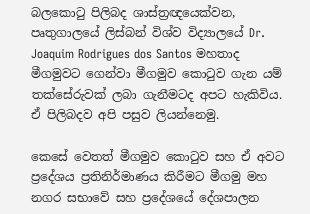බලකොටු පිලිබද ශාස්ත්‍රඥයෙක්වන, පෘතුගාලයේ ලිස්බන් විශ්ව විද්‍යාලයේ Dr. Joaquim Rodrigues dos Santos මහතාද මීගමුවට ගෙන්වා මීගමුව කොටුව ගැන යම් තක්සේරුවක් ලබා ගැනීමටද අපට හැකිවිය. ඒ පිලිබදව අපි පසුව ලියන්නෙමු.

කෙසේ වෙතත් මීගමුව කොටුව සහ ඒ අවට ප්‍රදේශය ප්‍රතිනිර්මාණය කිරීමට මීගමු මහ නගර සභාවේ සහ ප්‍රදේශයේ දේශපාලන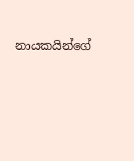නායකයින්ගේ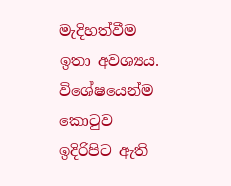මැදිහත්වීම ඉතා අවශ්‍යය. විශේෂයෙන්ම කොටුව ඉදිරිපිට ඇති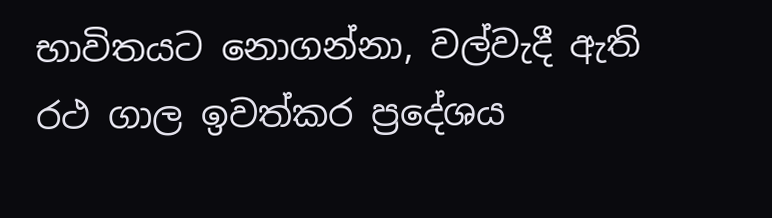භාවිතයට නොගන්නා, වල්වැදී ඇති රථ ගාල ඉවත්කර ප්‍රදේශය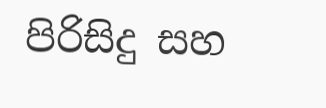පිරිසිදු සහ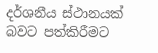දර්ශනීය ස්ථානයක් බවට පත්කිරීමට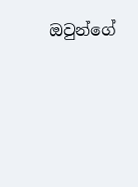ඔවුන්ගේ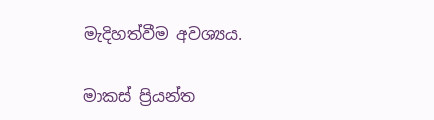මැදිහත්වීම අවශ්‍යය.

මාකස් ප්‍රියන්ත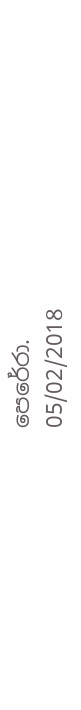පෙරේරා.
05/02/2018